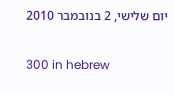יום שלישי, 2 בנובמבר 2010

300 in hebrew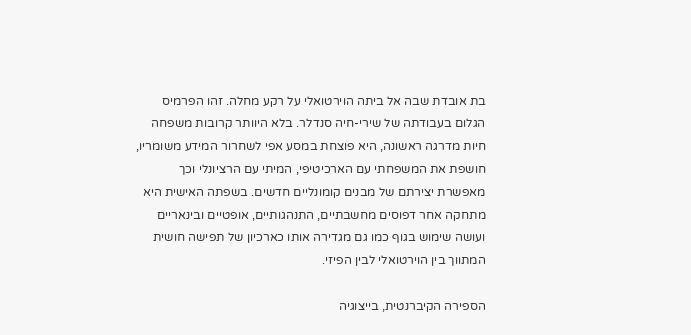בת אובדת שבה אל ביתה הוירטואלי על רקע מחלה. זהו הפרמיס הגלום בעבודתה של שירי-חיה סנדלר. בלא היוותר קרובות משפחה חיות מדרגה ראשונה, היא פוצחת במסע אפי לשחרור המידע משומריו, חושפת את המשפחתי עם הארכיטיפי, המיתי עם הרציונלי וכך מאפשרת יצירתם של מבנים קומונליים חדשים. בשפתה האישית היא מתחקה אחר דפוסים מחשבתיים, התנהגותיים, אופטיים ובינאריים ועושה שימוש בגוף כמו גם מגדירה אותו כארכיון של תפישה חושית המתווך בין הוירטואלי לבין הפיזי.

הספירה הקיברנטית, בייצוגיה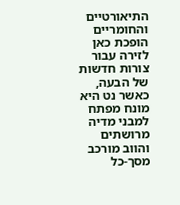התיאורטיים והחומריים הופכת כאן לזירה עבור צורות חדשות של הבעה, כאשר נט היא מונח מפתח למבני מדיה מרושתים והווב מורכב מסך-כל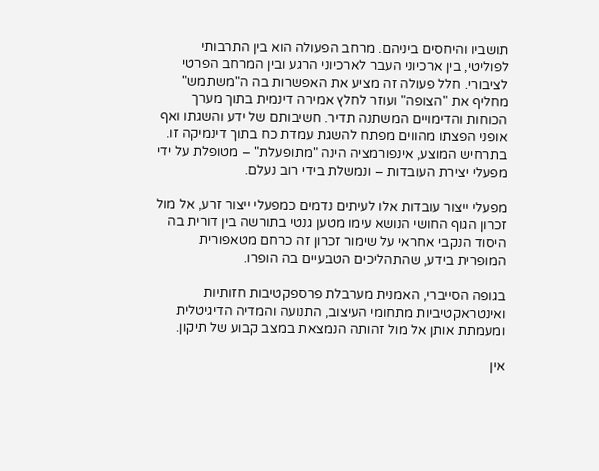תושביו והיחסים ביניהם. מרחב הפעולה הוא בין התרבותי לפוליטי, בין ארכיוני העבר לארכיוני הרגע ובין המרחב הפרטי לציבורי. חלל פעולה זה מציע את האפשרות בה ה"משתמש" מחליף את "הצופה" ועוזר לחלץ אמירה דינמית בתוך מערך הכוחות והדימויים המשתנה תדיר. חשיבותם של ידע והשגתו ואף אופני הפצתו מהווים מפתח להשגת עמדת כח בתוך דינמיקה זו. בתרחיש המוצע, אינפורמציה הינה "מתופעלת" – מטופלת על ידי מפעלי יצירת העובדות – ונמשלת בידי רוב נעלם.

מפעלי ייצור עובדות אלו לעיתים נדמים כמפעלי ייצור זרע, אל מול זכרון הגוף החושי הנושא עימו מטען גנטי בתורשה בין דורית בה היסוד הנקבי אחראי על שימור זכרון זה כרחם מטאפורית המופרית בידע, שהתהליכים הטבעיים בה הופרו.

בגופה הסייברי, האמנית מערבלת פרספקטיבות חזותיות ואינטראקטיביות מתחומי העיצוב, התנועה והמדיה הדיגיטלית ומעמתת אותן אל מול זהותה הנמצאת במצב קבוע של תיקון.

אין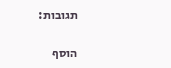תגובות:

הוסף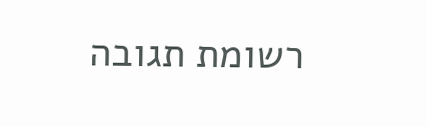רשומת תגובה